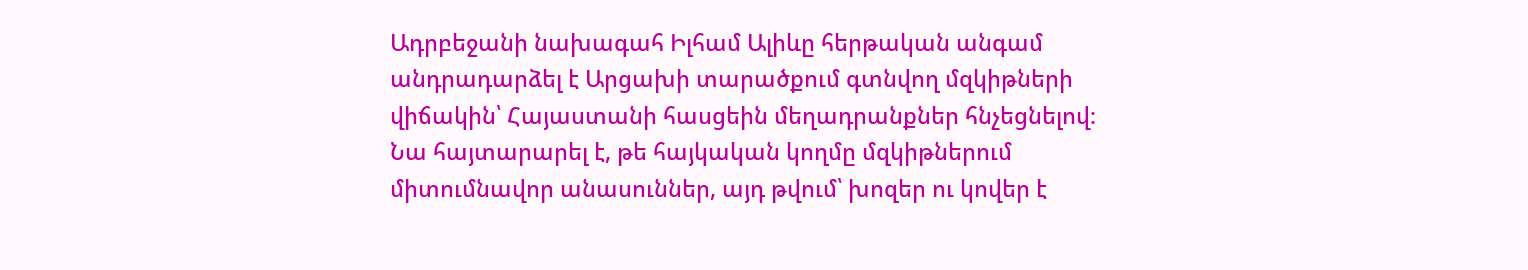Ադրբեջանի նախագահ Իլհամ Ալիևը հերթական անգամ անդրադարձել է Արցախի տարածքում գտնվող մզկիթների վիճակին՝ Հայաստանի հասցեին մեղադրանքներ հնչեցնելով։ Նա հայտարարել է, թե հայկական կողմը մզկիթներում միտումնավոր անասուններ, այդ թվում՝ խոզեր ու կովեր է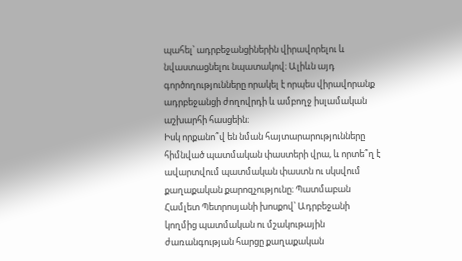պահել՝ ադրբեջանցիներին վիրավորելու և նվաստացնելու նպատակով։ Ալիևն այդ գործողությունները որակել է որպես վիրավորանք ադրբեջանցի ժողովրդի և ամբողջ իսլամական աշխարհի հասցեին։
Իսկ որքանո՞վ են նման հայտարարությունները հիմնված պատմական փաստերի վրա, և որտե՞ղ է ավարտվում պատմական փաստն ու սկսվում քաղաքական քարոզչությունը։ Պատմաբան Համլետ Պետրոսյանի խոսքով՝ Ադրբեջանի կողմից պատմական ու մշակութային ժառանգության հարցը քաղաքական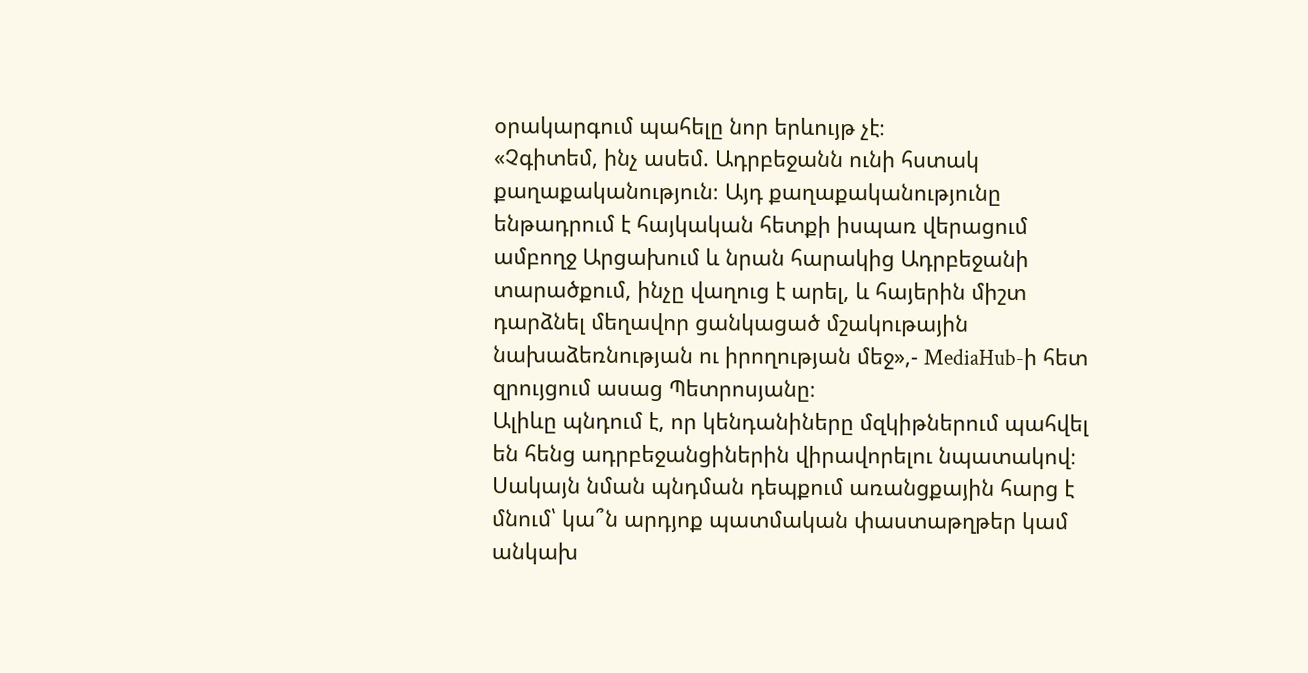օրակարգում պահելը նոր երևույթ չէ։
«Չգիտեմ, ինչ ասեմ. Ադրբեջանն ունի հստակ քաղաքականություն։ Այդ քաղաքականությունը ենթադրում է հայկական հետքի իսպառ վերացում ամբողջ Արցախում և նրան հարակից Ադրբեջանի տարածքում, ինչը վաղուց է արել, և հայերին միշտ դարձնել մեղավոր ցանկացած մշակութային նախաձեռնության ու իրողության մեջ»,- MediaHub-ի հետ զրույցում ասաց Պետրոսյանը։
Ալիևը պնդում է, որ կենդանիները մզկիթներում պահվել են հենց ադրբեջանցիներին վիրավորելու նպատակով։ Սակայն նման պնդման դեպքում առանցքային հարց է մնում՝ կա՞ն արդյոք պատմական փաստաթղթեր կամ անկախ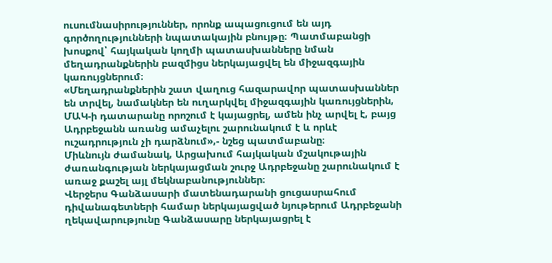ուսումնասիրություններ, որոնք ապացուցում են այդ գործողությունների նպատակային բնույթը։ Պատմաբանցի խոսքով՝ հայկական կողմի պատասխանները նման մեղադրանքներին բազմիցս ներկայացվել են միջազգային կառույցներում։
«Մեղադրանքներին շատ վաղուց հազարավոր պատասխաններ են տրվել, նամակներ են ուղարկվել միջազգային կառույցներին, ՄԱԿ-ի դատարանը որոշում է կայացրել, ամեն ինչ արվել է, բայց Ադրբեջանն առանց ամաչելու շարունակում է և որևէ ուշադրություն չի դարձնում»,- նշեց պատմաբանը։
Միևնույն ժամանակ, Արցախում հայկական մշակութային ժառանգության ներկայացման շուրջ Ադրբեջանը շարունակում է առաջ քաշել այլ մեկնաբանություններ։
Վերջերս Գանձասարի մատենադարանի ցուցասրահում դիվանագետների համար ներկայացված նյութերում Ադրբեջանի ղեկավարությունը Գանձասարը ներկայացրել է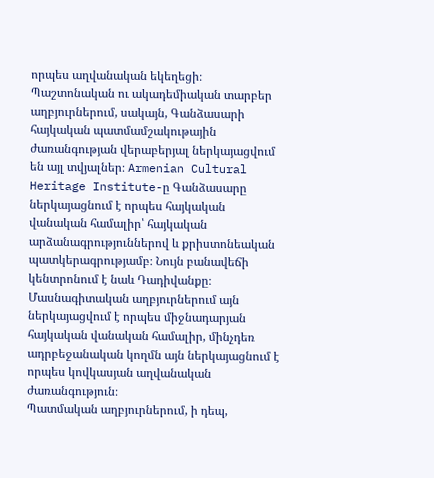որպես աղվանական եկեղեցի։ Պաշտոնական ու ակադեմիական տարբեր աղբյուրներում, սակայն, Գանձասարի հայկական պատմամշակութային ժառանգության վերաբերյալ ներկայացվում են այլ տվյալներ։ Armenian Cultural Heritage Institute-ը Գանձասարը ներկայացնում է որպես հայկական վանական համալիր՝ հայկական արձանագրություններով և քրիստոնեական պատկերագրությամբ։ Նույն բանավեճի կենտրոնում է նաև Դադիվանքը։ Մասնագիտական աղբյուրներում այն ներկայացվում է որպես միջնադարյան հայկական վանական համալիր, մինչդեռ ադրբեջանական կողմն այն ներկայացնում է որպես կովկասյան աղվանական ժառանգություն։
Պատմական աղբյուրներում, ի դեպ,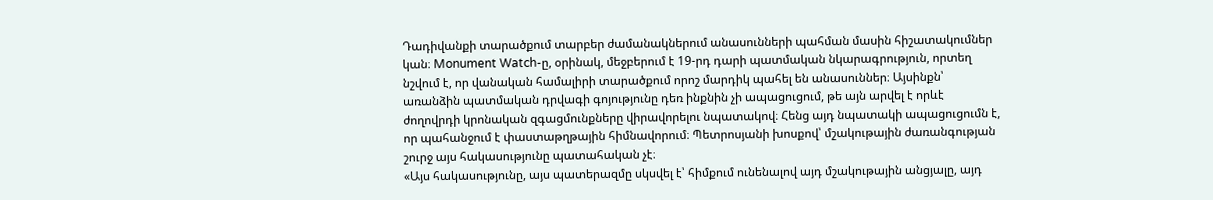Դադիվանքի տարածքում տարբեր ժամանակներում անասունների պահման մասին հիշատակումներ կան։ Monument Watch-ը, օրինակ, մեջբերում է 19-րդ դարի պատմական նկարագրություն, որտեղ նշվում է, որ վանական համալիրի տարածքում որոշ մարդիկ պահել են անասուններ։ Այսինքն՝ առանձին պատմական դրվագի գոյությունը դեռ ինքնին չի ապացուցում, թե այն արվել է որևէ ժողովրդի կրոնական զգացմունքները վիրավորելու նպատակով։ Հենց այդ նպատակի ապացուցումն է, որ պահանջում է փաստաթղթային հիմնավորում։ Պետրոսյանի խոսքով՝ մշակութային ժառանգության շուրջ այս հակասությունը պատահական չէ։
«Այս հակասությունը, այս պատերազմը սկսվել է՝ հիմքում ունենալով այդ մշակութային անցյալը, այդ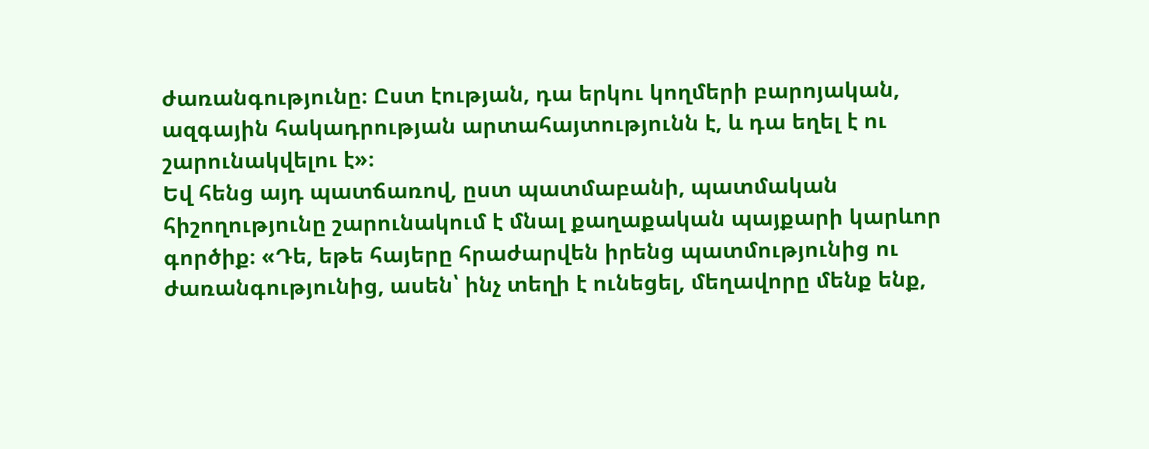ժառանգությունը։ Ըստ էության, դա երկու կողմերի բարոյական, ազգային հակադրության արտահայտությունն է, և դա եղել է ու շարունակվելու է»։
Եվ հենց այդ պատճառով, ըստ պատմաբանի, պատմական հիշողությունը շարունակում է մնալ քաղաքական պայքարի կարևոր գործիք։ «Դե, եթե հայերը հրաժարվեն իրենց պատմությունից ու ժառանգությունից, ասեն՝ ինչ տեղի է ունեցել, մեղավորը մենք ենք,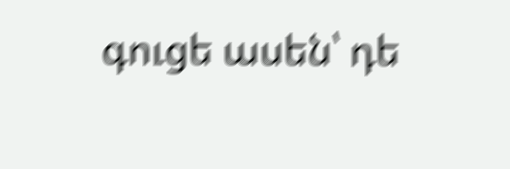գուցե ասեն՝ դե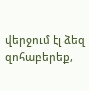վերջում էլ ձեզ զոհաբերեք,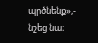պրծնենք»,- նշեց նա։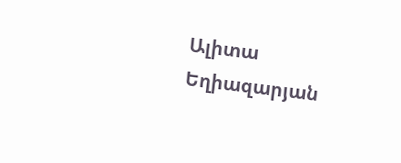Ալիտա Եղիազարյան